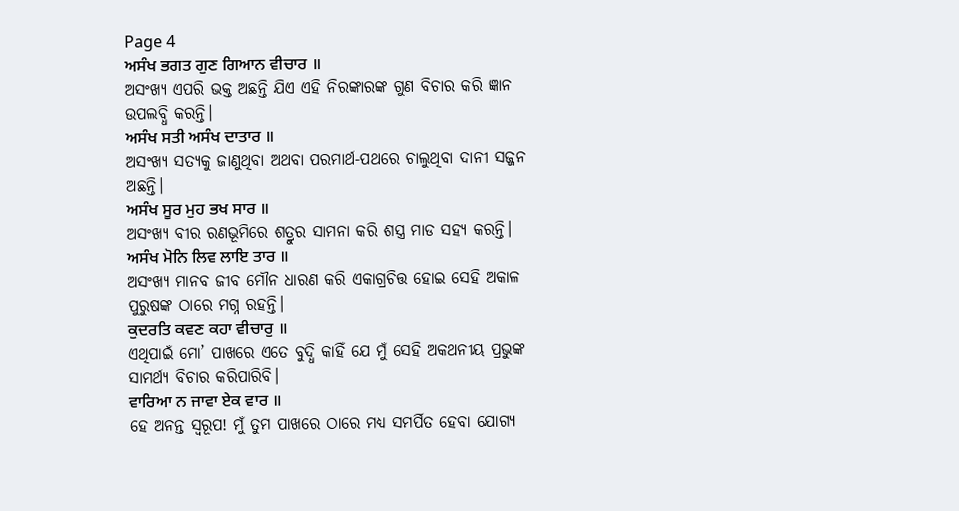Page 4
ਅਸੰਖ ਭਗਤ ਗੁਣ ਗਿਆਨ ਵੀਚਾਰ ॥
ଅସଂଖ୍ୟ ଏପରି ଭକ୍ତ ଅଛନ୍ତି ଯିଏ ଏହି ନିରଙ୍କାରଙ୍କ ଗୁଣ ବିଚାର କରି ଜ୍ଞାନ ଉପଲବ୍ଧି କରନ୍ତି।
ਅਸੰਖ ਸਤੀ ਅਸੰਖ ਦਾਤਾਰ ॥
ଅସଂଖ୍ୟ ସତ୍ୟକୁ ଜାଣୁଥିବା ଅଥବା ପରମାର୍ଥ-ପଥରେ ଚାଲୁଥିବା ଦାନୀ ସଜ୍ଜନ ଅଛନ୍ତି।
ਅਸੰਖ ਸੂਰ ਮੁਹ ਭਖ ਸਾਰ ॥
ଅସଂଖ୍ୟ ବୀର ରଣଭୂମିରେ ଶତ୍ରୁର ସାମନା କରି ଶସ୍ତ୍ର ମାଡ ସହ୍ୟ କରନ୍ତି।
ਅਸੰਖ ਮੋਨਿ ਲਿਵ ਲਾਇ ਤਾਰ ॥
ଅସଂଖ୍ୟ ମାନବ ଜୀବ ମୌନ ଧାରଣ କରି ଏକାଗ୍ରଚିତ୍ତ ହୋଇ ସେହି ଅକାଳ ପୁରୁଷଙ୍କ ଠାରେ ମଗ୍ନ ରହନ୍ତି।
ਕੁਦਰਤਿ ਕਵਣ ਕਹਾ ਵੀਚਾਰੁ ॥
ଏଥିପାଇଁ ମୋ’ ପାଖରେ ଏତେ ବୁଦ୍ଧି କାହିଁ ଯେ ମୁଁ ସେହି ଅକଥନୀୟ ପ୍ରଭୁଙ୍କ ସାମର୍ଥ୍ୟ ବିଚାର କରିପାରିବି।
ਵਾਰਿਆ ਨ ਜਾਵਾ ਏਕ ਵਾਰ ॥
ହେ ଅନନ୍ତ ସ୍ୱରୂପ! ମୁଁ ତୁମ ପାଖରେ ଠାରେ ମଧ୍ୟ ସମର୍ପିତ ହେବା ଯୋଗ୍ୟ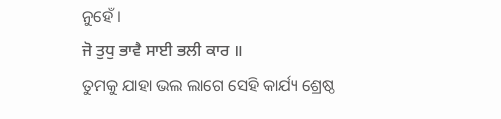ନୁହେଁ ।
ਜੋ ਤੁਧੁ ਭਾਵੈ ਸਾਈ ਭਲੀ ਕਾਰ ॥
ତୁମକୁ ଯାହା ଭଲ ଲାଗେ ସେହି କାର୍ଯ୍ୟ ଶ୍ରେଷ୍ଠ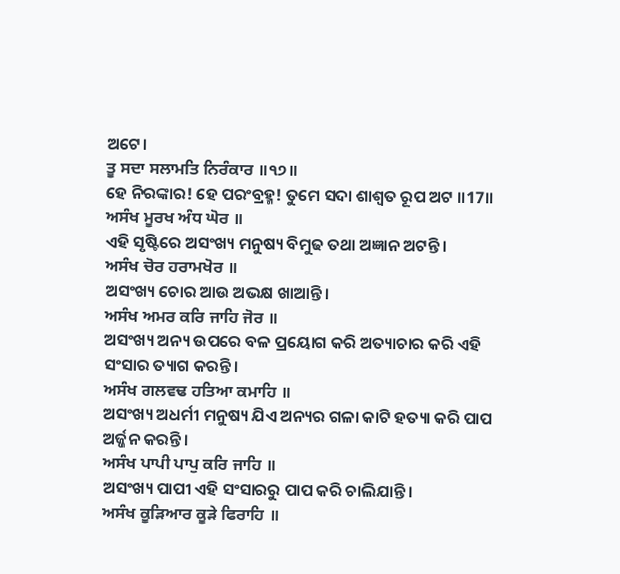ଅଟେ।
ਤੂ ਸਦਾ ਸਲਾਮਤਿ ਨਿਰੰਕਾਰ ॥੧੭॥
ହେ ନିରଙ୍କାର! ହେ ପରଂବ୍ରହ୍ମ! ତୁମେ ସଦା ଶାଶ୍ଵତ ରୂପ ଅଟ ॥17॥
ਅਸੰਖ ਮੂਰਖ ਅੰਧ ਘੋਰ ॥
ଏହି ସୃଷ୍ଟିରେ ଅସଂଖ୍ୟ ମନୁଷ୍ୟ ବିମୁଢ ତଥା ଅଜ୍ଞାନ ଅଟନ୍ତି।
ਅਸੰਖ ਚੋਰ ਹਰਾਮਖੋਰ ॥
ଅସଂଖ୍ୟ ଚୋର ଆଉ ଅଭକ୍ଷ ଖାଆନ୍ତି।
ਅਸੰਖ ਅਮਰ ਕਰਿ ਜਾਹਿ ਜੋਰ ॥
ଅସଂଖ୍ୟ ଅନ୍ୟ ଉପରେ ବଳ ପ୍ରୟୋଗ କରି ଅତ୍ୟାଚାର କରି ଏହି ସଂସାର ତ୍ୟାଗ କରନ୍ତି।
ਅਸੰਖ ਗਲਵਢ ਹਤਿਆ ਕਮਾਹਿ ॥
ଅସଂଖ୍ୟ ଅଧର୍ମୀ ମନୁଷ୍ୟ ଯିଏ ଅନ୍ୟର ଗଳା କାଟି ହତ୍ୟା କରି ପାପ ଅର୍ଜ୍ଜନ କରନ୍ତି।
ਅਸੰਖ ਪਾਪੀ ਪਾਪੁ ਕਰਿ ਜਾਹਿ ॥
ଅସଂଖ୍ୟ ପାପୀ ଏହି ସଂସାରରୁ ପାପ କରି ଚାଲିଯାନ୍ତି।
ਅਸੰਖ ਕੂੜਿਆਰ ਕੂੜੇ ਫਿਰਾਹਿ ॥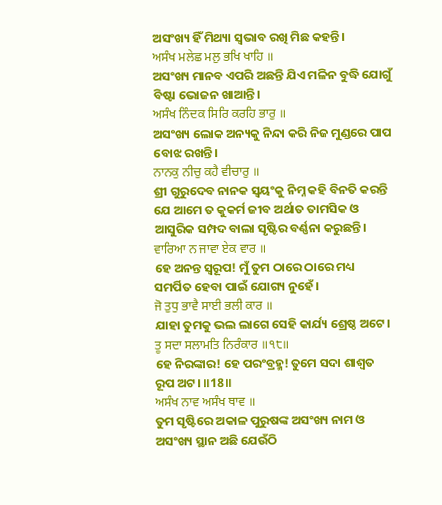ଅସଂଖ୍ୟ ହିଁ ମିଥ୍ୟା ସ୍ଵଭାବ ରଖି ମିଛ କହନ୍ତି।
ਅਸੰਖ ਮਲੇਛ ਮਲੁ ਭਖਿ ਖਾਹਿ ॥
ଅସଂଖ୍ୟ ମାନବ ଏପରି ଅଛନ୍ତି ଯିଏ ମଳିନ ବୁଦ୍ଧି ଯୋଗୁଁ ବିଷ୍ଟା ଭୋଜନ ଖାଆନ୍ତି।
ਅਸੰਖ ਨਿੰਦਕ ਸਿਰਿ ਕਰਹਿ ਭਾਰੁ ॥
ଅସଂଖ୍ୟ ଲୋକ ଅନ୍ୟକୁ ନିନ୍ଦା କରି ନିଜ ମୁଣ୍ଡରେ ପାପ ବୋଝ ରଖନ୍ତି।
ਨਾਨਕੁ ਨੀਚੁ ਕਹੈ ਵੀਚਾਰੁ ॥
ଶ୍ରୀ ଗୁରୁଦେବ ନାନକ ସ୍ଵୟଂକୁ ନିମ୍ନ କହି ବିନତି କରନ୍ତି ଯେ ଆମେ ତ କୁକର୍ମ ଜୀବ ଅର୍ଥାତ ତାମସିକ ଓ ଆସୁରିକ ସମ୍ପଦ ବାଲା ସୃଷ୍ଟିର ବର୍ଣ୍ଣନା କରୁଛନ୍ତି।
ਵਾਰਿਆ ਨ ਜਾਵਾ ਏਕ ਵਾਰ ॥
ହେ ଅନନ୍ତ ସ୍ୱରୂପ! ମୁଁ ତୁମ ଠାରେ ଠାରେ ମଧ୍ୟ ସମର୍ପିତ ହେବା ପାଇଁ ଯୋଗ୍ୟ ନୁହେଁ।
ਜੋ ਤੁਧੁ ਭਾਵੈ ਸਾਈ ਭਲੀ ਕਾਰ ॥
ଯାହା ତୁମକୁ ଭଲ ଲାଗେ ସେହି କାର୍ଯ୍ୟ ଶ୍ରେଷ୍ଠ ଅଟେ।
ਤੂ ਸਦਾ ਸਲਾਮਤਿ ਨਿਰੰਕਾਰ ॥੧੮॥
ହେ ନିରଙ୍କାର! ହେ ପରଂବ୍ରହ୍ମ! ତୁମେ ସଦା ଶାଶ୍ଵତ ରୂପ ଅଟ। ॥18॥
ਅਸੰਖ ਨਾਵ ਅਸੰਖ ਥਾਵ ॥
ତୁମ ସୃଷ୍ଟିରେ ଅକାଳ ପୁରୁଷଙ୍କ ଅସଂଖ୍ୟ ନାମ ଓ ଅସଂଖ୍ୟ ସ୍ଥାନ ଅଛି ଯେଉଁଠି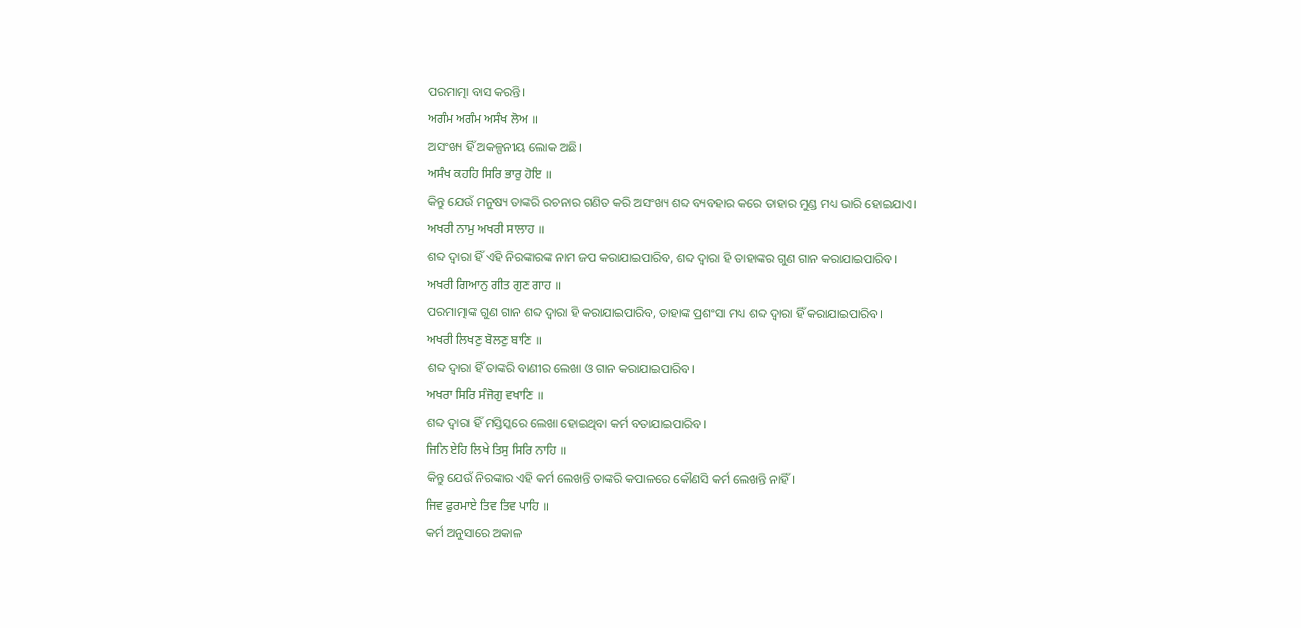ପରମାତ୍ମା ବାସ କରନ୍ତି।
ਅਗੰਮ ਅਗੰਮ ਅਸੰਖ ਲੋਅ ॥
ଅସଂଖ୍ୟ ହିଁ ଅକଳ୍ପନୀୟ ଲୋକ ଅଛି।
ਅਸੰਖ ਕਹਹਿ ਸਿਰਿ ਭਾਰੁ ਹੋਇ ॥
କିନ୍ତୁ ଯେଉଁ ମନୁଷ୍ୟ ତାଙ୍କରି ରଚନାର ଗଣିତ କରି ଅସଂଖ୍ୟ ଶବ୍ଦ ବ୍ୟବହାର କରେ ତାହାର ମୁଣ୍ଡ ମଧ୍ୟ ଭାରି ହୋଇଯାଏ।
ਅਖਰੀ ਨਾਮੁ ਅਖਰੀ ਸਾਲਾਹ ॥
ଶବ୍ଦ ଦ୍ଵାରା ହିଁ ଏହି ନିରଙ୍କାରଙ୍କ ନାମ ଜପ କରାଯାଇପାରିବ, ଶବ୍ଦ ଦ୍ଵାରା ହି ତାହାଙ୍କର ଗୁଣ ଗାନ କରାଯାଇପାରିବ।
ਅਖਰੀ ਗਿਆਨੁ ਗੀਤ ਗੁਣ ਗਾਹ ॥
ପରମାତ୍ମାଙ୍କ ଗୁଣ ଗାନ ଶବ୍ଦ ଦ୍ଵାରା ହି କରାଯାଇପାରିବ, ତାହାଙ୍କ ପ୍ରଶଂସା ମଧ୍ୟ ଶବ୍ଦ ଦ୍ଵାରା ହିଁ କରାଯାଇପାରିବ।
ਅਖਰੀ ਲਿਖਣੁ ਬੋਲਣੁ ਬਾਣਿ ॥
ଶବ୍ଦ ଦ୍ଵାରା ହିଁ ତାଙ୍କରି ବାଣୀର ଲେଖା ଓ ଗାନ କରାଯାଇପାରିବ।
ਅਖਰਾ ਸਿਰਿ ਸੰਜੋਗੁ ਵਖਾਣਿ ॥
ଶବ୍ଦ ଦ୍ଵାରା ହିଁ ମସ୍ତିସ୍କରେ ଲେଖା ହୋଇଥିବା କର୍ମ ବତାଯାଇପାରିବ।
ਜਿਨਿ ਏਹਿ ਲਿਖੇ ਤਿਸੁ ਸਿਰਿ ਨਾਹਿ ॥
କିନ୍ତୁ ଯେଉଁ ନିରଙ୍କାର ଏହି କର୍ମ ଲେଖନ୍ତି ତାଙ୍କରି କପାଳରେ କୌଣସି କର୍ମ ଲେଖନ୍ତି ନାହିଁ।
ਜਿਵ ਫੁਰਮਾਏ ਤਿਵ ਤਿਵ ਪਾਹਿ ॥
କର୍ମ ଅନୁସାରେ ଅକାଳ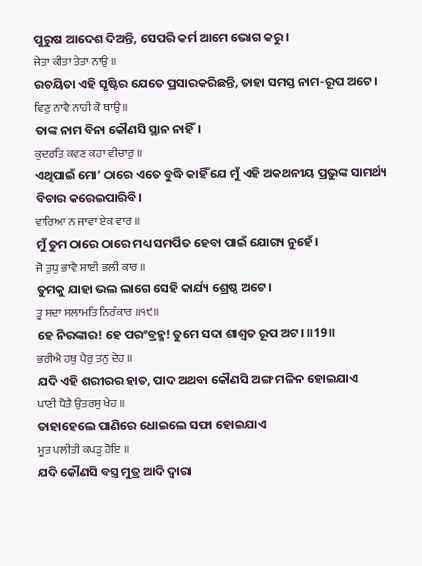ପୁରୁଷ ଆଦେଶ ଦିଅନ୍ତି, ସେପରି କର୍ମ ଆମେ ଭୋଗ କରୁ।
ਜੇਤਾ ਕੀਤਾ ਤੇਤਾ ਨਾਉ ॥
ରଚୟିତା ଏହି ସୃଷ୍ଟିର ଯେତେ ପ୍ରସାରକରିଛନ୍ତି, ତାହା ସମସ୍ତ ନାମ-ରୂପ ଅଟେ।
ਵਿਣੁ ਨਾਵੈ ਨਾਹੀ ਕੋ ਥਾਉ ॥
ତାଙ୍କ ନାମ ବିନା କୌଣସି ସ୍ଥାନ ନାହିଁ।
ਕੁਦਰਤਿ ਕਵਣ ਕਹਾ ਵੀਚਾਰੁ ॥
ଏଥିପାଇଁ ମୋ’ ଠାରେ ଏତେ ବୁଦ୍ଧି କାହିଁ ଯେ ମୁଁ ଏହି ଅକଥନୀୟ ପ୍ରଭୁଙ୍କ ସାମର୍ଥ୍ୟ ବିଚାର କରେଇପାରିବି।
ਵਾਰਿਆ ਨ ਜਾਵਾ ਏਕ ਵਾਰ ॥
ମୁଁ ତୁମ ଠାରେ ଠାରେ ମଧ୍ୟ ସମର୍ପିତ ହେବା ପାଇଁ ଯୋଗ୍ୟ ନୁହେଁ।
ਜੋ ਤੁਧੁ ਭਾਵੈ ਸਾਈ ਭਲੀ ਕਾਰ ॥
ତୁମକୁ ଯାହା ଭଲ ଲାଗେ ସେହି କାର୍ଯ୍ୟ ଶ୍ରେଷ୍ଠ ଅଟେ।
ਤੂ ਸਦਾ ਸਲਾਮਤਿ ਨਿਰੰਕਾਰ ॥੧੯॥
ହେ ନିରଙ୍କାର! ହେ ପରଂବ୍ରହ୍ମ! ତୁମେ ସଦା ଶାଶ୍ଵତ ରୂପ ଅଟ। ॥19॥
ਭਰੀਐ ਹਥੁ ਪੈਰੁ ਤਨੁ ਦੇਹ ॥
ଯଦି ଏହି ଶରୀରର ହାତ, ପାଦ ଅଥବା କୌଣସି ଅଙ୍ଗ ମଳିନ ହୋଇଯାଏ
ਪਾਣੀ ਧੋਤੈ ਉਤਰਸੁ ਖੇਹ ॥
ତାହାହେଲେ ପାଣିରେ ଧୋଇଲେ ସଫା ହୋଇଯାଏ
ਮੂਤ ਪਲੀਤੀ ਕਪੜੁ ਹੋਇ ॥
ଯଦି କୌଣସି ବସ୍ତ୍ର ମୁତ୍ର ଆଦି ଦ୍ଵାରା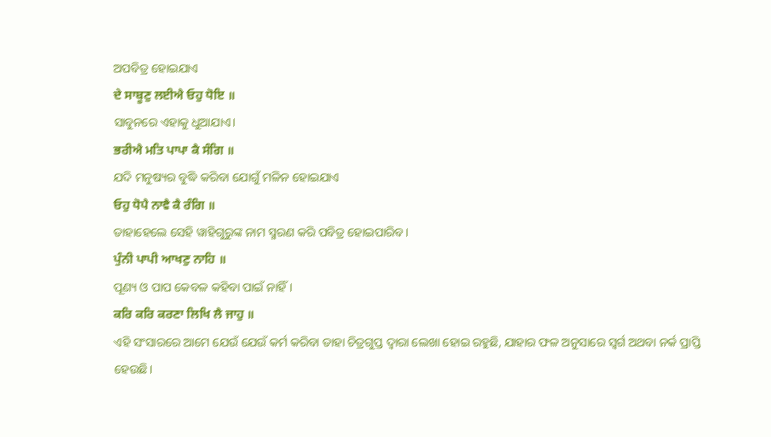ଅପବିତ୍ର ହୋଇଯାଏ
ਦੇ ਸਾਬੂਣੁ ਲਈਐ ਓਹੁ ਧੋਇ ॥
ସାବୁନରେ ଏହାକୁ ଧୁଆଯାଏ।
ਭਰੀਐ ਮਤਿ ਪਾਪਾ ਕੈ ਸੰਗਿ ॥
ଯଦି ମନୁଷ୍ୟର ବୁଦ୍ଧି କରିବା ଯୋଗୁଁ ମଳିନ ହୋଇଯାଏ
ਓਹੁ ਧੋਪੈ ਨਾਵੈ ਕੈ ਰੰਗਿ ॥
ତାହାହେଲେ ସେହି ୱାହିଗୁରୁଙ୍କ ନାମ ସ୍ମରଣ କରି ପବିତ୍ର ହୋଇପାରିବ।
ਪੁੰਨੀ ਪਾਪੀ ਆਖਣੁ ਨਾਹਿ ॥
ପୂଣ୍ୟ ଓ ପାପ କେବଳ କହିବା ପାଇଁ ନାହିଁ।
ਕਰਿ ਕਰਿ ਕਰਣਾ ਲਿਖਿ ਲੈ ਜਾਹੁ ॥
ଏହି ସଂସାରରେ ଆମେ ଯେଉଁ ଯେଉଁ କର୍ମ କରିବା ତାହା ଚିତ୍ରଗୁପ୍ତ ଦ୍ଵାରା ଲେଖା ହୋଇ ରହୁଛି, ଯାହାର ଫଳ ଅନୁସାରେ ସ୍ଵର୍ଗ ଅଥବା ନର୍କ ପ୍ରାପ୍ତି ହେଉଛି।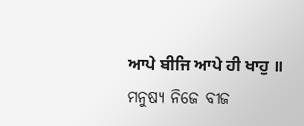ਆਪੇ ਬੀਜਿ ਆਪੇ ਹੀ ਖਾਹੁ ॥
ମନୁଷ୍ୟ ନିଜେ ବୀଜ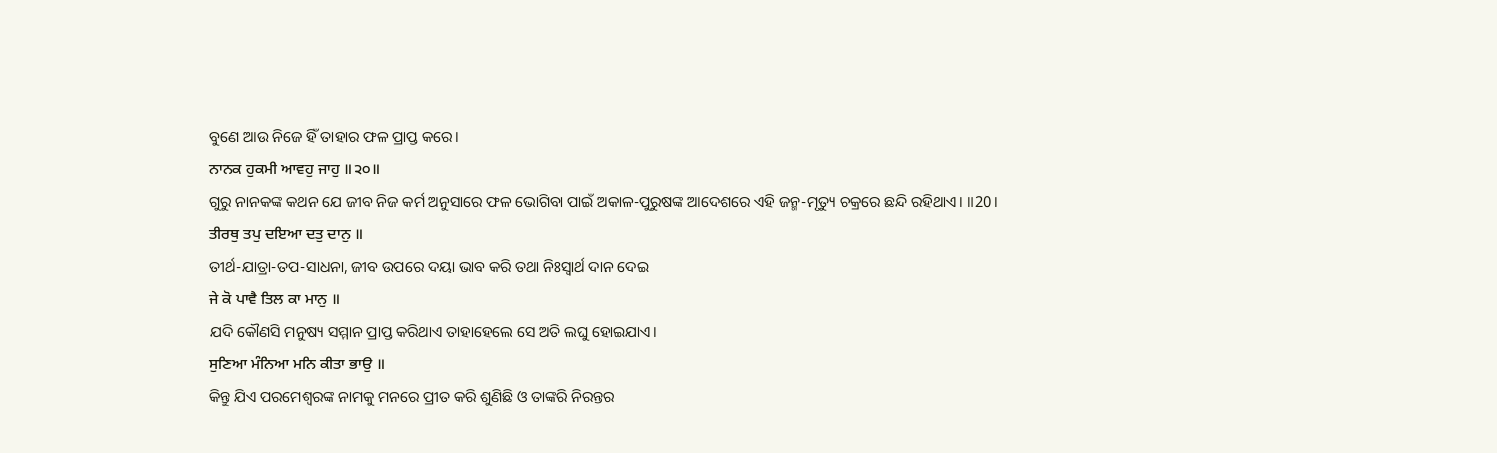ବୁଣେ ଆଉ ନିଜେ ହିଁ ତାହାର ଫଳ ପ୍ରାପ୍ତ କରେ।
ਨਾਨਕ ਹੁਕਮੀ ਆਵਹੁ ਜਾਹੁ ॥੨੦॥
ଗୁରୁ ନାନକଙ୍କ କଥନ ଯେ ଜୀବ ନିଜ କର୍ମ ଅନୁସାରେ ଫଳ ଭୋଗିବା ପାଇଁ ଅକାଳ-ପୁରୁଷଙ୍କ ଆଦେଶରେ ଏହି ଜନ୍ମ-ମୃତ୍ୟୁ ଚକ୍ରରେ ଛନ୍ଦି ରହିଥାଏ। ॥20।
ਤੀਰਥੁ ਤਪੁ ਦਇਆ ਦਤੁ ਦਾਨੁ ॥
ତୀର୍ଥ-ଯାତ୍ରା-ତପ-ସାଧନା, ଜୀବ ଉପରେ ଦୟା ଭାବ କରି ତଥା ନିଃସ୍ଵାର୍ଥ ଦାନ ଦେଇ
ਜੇ ਕੋ ਪਾਵੈ ਤਿਲ ਕਾ ਮਾਨੁ ॥
ଯଦି କୌଣସି ମନୁଷ୍ୟ ସମ୍ମାନ ପ୍ରାପ୍ତ କରିଥାଏ ତାହାହେଲେ ସେ ଅତି ଲଘୁ ହୋଇଯାଏ।
ਸੁਣਿਆ ਮੰਨਿਆ ਮਨਿ ਕੀਤਾ ਭਾਉ ॥
କିନ୍ତୁ ଯିଏ ପରମେଶ୍ଵରଙ୍କ ନାମକୁ ମନରେ ପ୍ରୀତ କରି ଶୁଣିଛି ଓ ତାଙ୍କରି ନିରନ୍ତର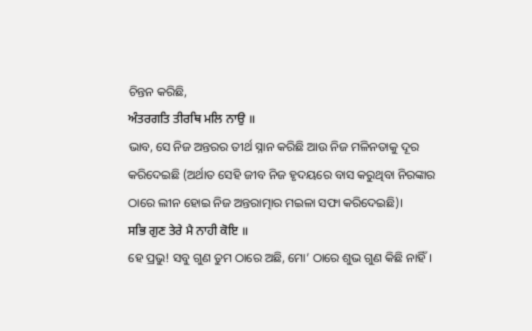ଚିନ୍ତନ କରିଛି,
ਅੰਤਰਗਤਿ ਤੀਰਥਿ ਮਲਿ ਨਾਉ ॥
ଭାବ, ସେ ନିଜ ଅନ୍ତରର ତୀର୍ଥ ସ୍ନାନ କରିଛି ଆଉ ନିଜ ମଳିନତାକୁ ଦୂର କରିଦେଇଛି (ଅର୍ଥାତ ସେହି ଜୀବ ନିଜ ହୃଦୟରେ ବାସ କରୁଥିବା ନିରଙ୍କାର ଠାରେ ଲୀନ ହୋଇ ନିଜ ଅନ୍ତରାତ୍ମାର ମଇଳା ସଫା କରିଦେଇଛି)।
ਸਭਿ ਗੁਣ ਤੇਰੇ ਮੈ ਨਾਹੀ ਕੋਇ ॥
ହେ ପ୍ରଭୁ! ସବୁ ଗୁଣ ତୁମ ଠାରେ ଅଛି, ମୋ’ ଠାରେ ଶୁଭ ଗୁଣ କିଛି ନାହିଁ।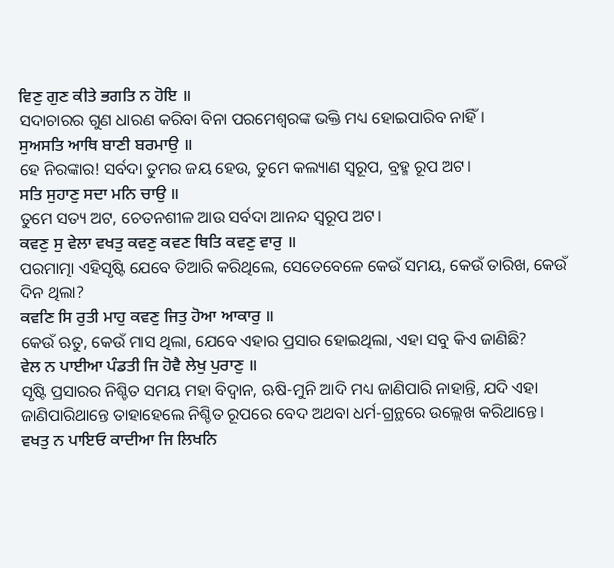ਵਿਣੁ ਗੁਣ ਕੀਤੇ ਭਗਤਿ ਨ ਹੋਇ ॥
ସଦାଚାରର ଗୁଣ ଧାରଣ କରିବା ବିନା ପରମେଶ୍ଵରଙ୍କ ଭକ୍ତି ମଧ୍ୟ ହୋଇପାରିବ ନାହିଁ।
ਸੁਅਸਤਿ ਆਥਿ ਬਾਣੀ ਬਰਮਾਉ ॥
ହେ ନିରଙ୍କାର! ସର୍ବଦା ତୁମର ଜୟ ହେଉ, ତୁମେ କଲ୍ୟାଣ ସ୍ୱରୂପ, ବ୍ରହ୍ମ ରୂପ ଅଟ।
ਸਤਿ ਸੁਹਾਣੁ ਸਦਾ ਮਨਿ ਚਾਉ ॥
ତୁମେ ସତ୍ୟ ଅଟ, ଚେତନଶୀଳ ଆଉ ସର୍ବଦା ଆନନ୍ଦ ସ୍ୱରୂପ ଅଟ।
ਕਵਣੁ ਸੁ ਵੇਲਾ ਵਖਤੁ ਕਵਣੁ ਕਵਣ ਥਿਤਿ ਕਵਣੁ ਵਾਰੁ ॥
ପରମାତ୍ମା ଏହିସୃଷ୍ଟି ଯେବେ ତିଆରି କରିଥିଲେ, ସେତେବେଳେ କେଉଁ ସମୟ, କେଉଁ ତାରିଖ, କେଉଁ ଦିନ ଥିଲା?
ਕਵਣਿ ਸਿ ਰੁਤੀ ਮਾਹੁ ਕਵਣੁ ਜਿਤੁ ਹੋਆ ਆਕਾਰੁ ॥
କେଉଁ ଋତୁ, କେଉଁ ମାସ ଥିଲା, ଯେବେ ଏହାର ପ୍ରସାର ହୋଇଥିଲା, ଏହା ସବୁ କିଏ ଜାଣିଛି?
ਵੇਲ ਨ ਪਾਈਆ ਪੰਡਤੀ ਜਿ ਹੋਵੈ ਲੇਖੁ ਪੁਰਾਣੁ ॥
ସୃଷ୍ଟି ପ୍ରସାରର ନିଶ୍ଚିତ ସମୟ ମହା ବିଦ୍ଵାନ, ଋଷି-ମୁନି ଆଦି ମଧ୍ୟ ଜାଣିପାରି ନାହାନ୍ତି, ଯଦି ଏହା ଜାଣିପାରିଥାନ୍ତେ ତାହାହେଲେ ନିଶ୍ଚିତ ରୂପରେ ବେଦ ଅଥବା ଧର୍ମ-ଗ୍ରନ୍ଥରେ ଉଲ୍ଲେଖ କରିଥାନ୍ତେ।
ਵਖਤੁ ਨ ਪਾਇਓ ਕਾਦੀਆ ਜਿ ਲਿਖਨਿ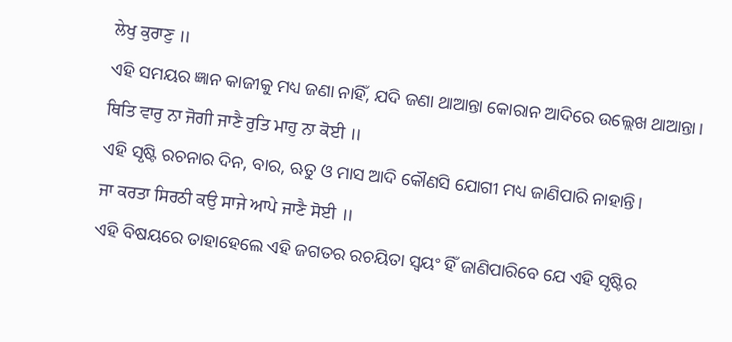ਲੇਖੁ ਕੁਰਾਣੁ ॥
ଏହି ସମୟର ଜ୍ଞାନ କାଜୀକୁ ମଧ୍ୟ ଜଣା ନାହିଁ, ଯଦି ଜଣା ଥାଆନ୍ତା କୋରାନ ଆଦିରେ ଉଲ୍ଲେଖ ଥାଆନ୍ତା।
ਥਿਤਿ ਵਾਰੁ ਨਾ ਜੋਗੀ ਜਾਣੈ ਰੁਤਿ ਮਾਹੁ ਨਾ ਕੋਈ ॥
ଏହି ସୃଷ୍ଟି ରଚନାର ଦିନ, ବାର, ଋତୁ ଓ ମାସ ଆଦି କୌଣସି ଯୋଗୀ ମଧ୍ୟ ଜାଣିପାରି ନାହାନ୍ତି।
ਜਾ ਕਰਤਾ ਸਿਰਠੀ ਕਉ ਸਾਜੇ ਆਪੇ ਜਾਣੈ ਸੋਈ ॥
ଏହି ବିଷୟରେ ତାହାହେଲେ ଏହି ଜଗତର ରଚୟିତା ସ୍ଵୟଂ ହିଁ ଜାଣିପାରିବେ ଯେ ଏହି ସୃଷ୍ଟିର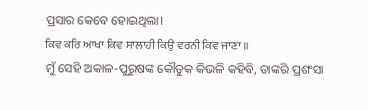ପ୍ରସାର କେବେ ହୋଇଥିଲା।
ਕਿਵ ਕਰਿ ਆਖਾ ਕਿਵ ਸਾਲਾਹੀ ਕਿਉ ਵਰਨੀ ਕਿਵ ਜਾਣਾ ॥
ମୁଁ ସେହି ଅକାଳ-ପୁରୁଷଙ୍କ କୌତୁକ କିଭଳି କହିବି, ତାଙ୍କରି ପ୍ରଶଂସା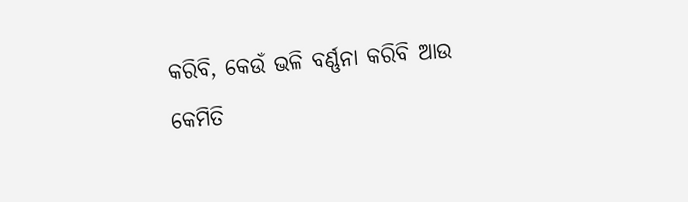କରିବି, କେଉଁ ଭଳି ବର୍ଣ୍ଣନା କରିବି ଆଉ କେମିତି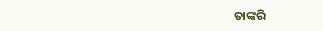ତାଙ୍କରି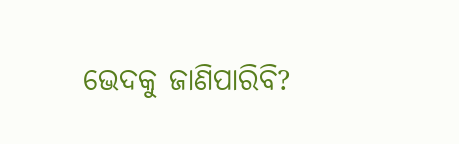ଭେଦକୁ ଜାଣିପାରିବି?